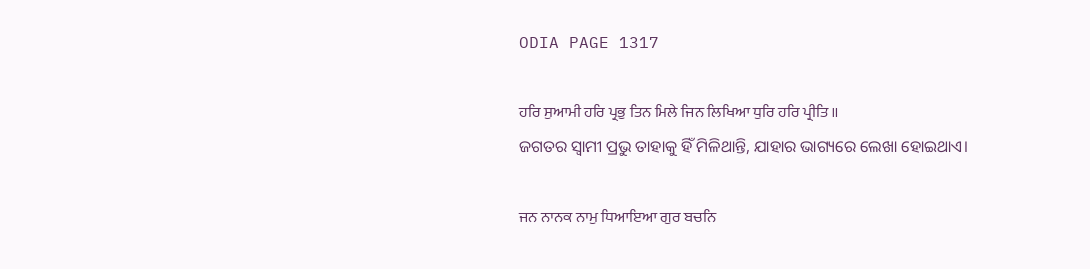ODIA PAGE 1317

ਹਰਿ ਸੁਆਮੀ ਹਰਿ ਪ੍ਰਭੁ ਤਿਨ ਮਿਲੇ ਜਿਨ ਲਿਖਿਆ ਧੁਰਿ ਹਰਿ ਪ੍ਰੀਤਿ ॥
ଜଗତର ସ୍ଵାମୀ ପ୍ରଭୁ ତାହାକୁ ହିଁ ମିଳିଥାନ୍ତି, ଯାହାର ଭାଗ୍ୟରେ ଲେଖା ହୋଇଥାଏ।

ਜਨ ਨਾਨਕ ਨਾਮੁ ਧਿਆਇਆ ਗੁਰ ਬਚਨਿ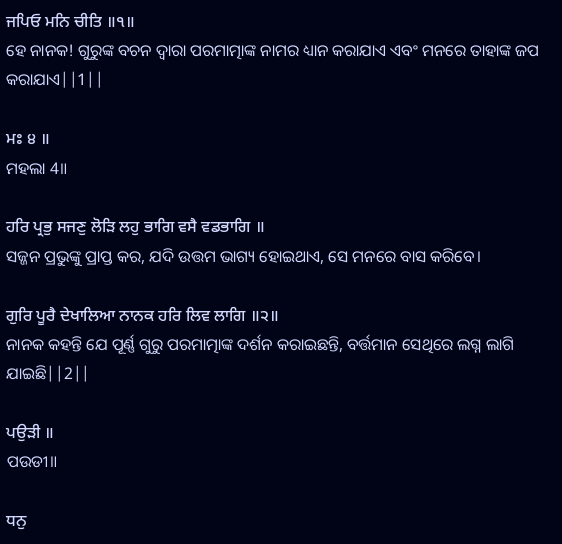ਜਪਿਓ ਮਨਿ ਚੀਤਿ ॥੧॥
ହେ ନାନକ! ଗୁରୁଙ୍କ ବଚନ ଦ୍ଵାରା ପରମାତ୍ମାଙ୍କ ନାମର ଧ୍ୟାନ କରାଯାଏ ଏବଂ ମନରେ ତାହାଙ୍କ ଜପ କରାଯାଏ||1||

ਮਃ ੪ ॥
ମହଲା 4॥

ਹਰਿ ਪ੍ਰਭੁ ਸਜਣੁ ਲੋੜਿ ਲਹੁ ਭਾਗਿ ਵਸੈ ਵਡਭਾਗਿ ॥
ସଜ୍ଜନ ପ୍ରଭୁଙ୍କୁ ପ୍ରାପ୍ତ କର, ଯଦି ଉତ୍ତମ ଭାଗ୍ୟ ହୋଇଥାଏ, ସେ ମନରେ ବାସ କରିବେ।

ਗੁਰਿ ਪੂਰੈ ਦੇਖਾਲਿਆ ਨਾਨਕ ਹਰਿ ਲਿਵ ਲਾਗਿ ॥੨॥
ନାନକ କହନ୍ତି ଯେ ପୂର୍ଣ୍ଣ ଗୁରୁ ପରମାତ୍ମାଙ୍କ ଦର୍ଶନ କରାଇଛନ୍ତି, ବର୍ତ୍ତମାନ ସେଥିରେ ଲଗ୍ନ ଲାଗି ଯାଇଛି||2||

ਪਉੜੀ ॥
ପଉଡୀ॥

ਧਨੁ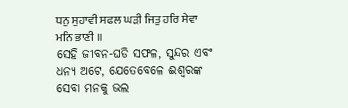ਧਨੁ ਸੁਹਾਵੀ ਸਫਲ ਘੜੀ ਜਿਤੁ ਹਰਿ ਸੇਵਾ ਮਨਿ ਭਾਣੀ ॥
ସେହି ଜୀବନ-ଘଡି ସଫଳ, ସୁନ୍ଦର ଏବଂ ଧନ୍ୟ ଅଟେ, ଯେତେବେଳେ ଈଶ୍ବରଙ୍କ ସେବା ମନକୁ ଭଲ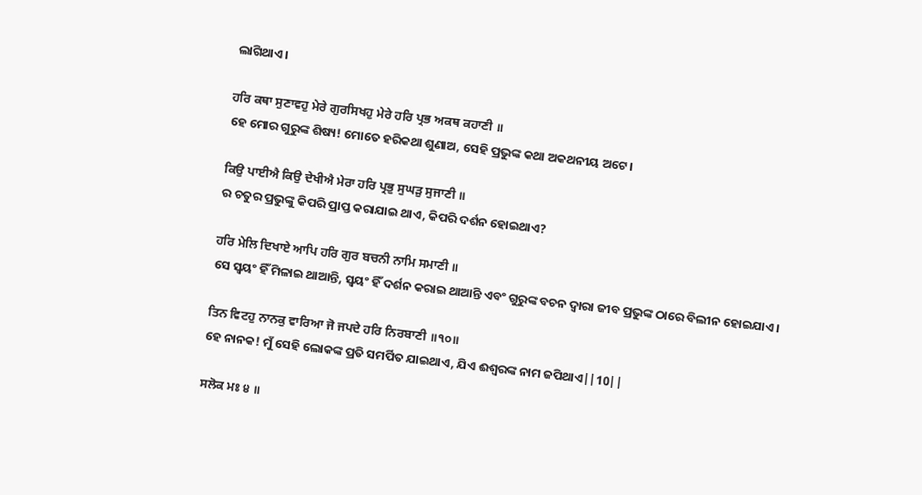ଲାଗିଥାଏ।

ਹਰਿ ਕਥਾ ਸੁਣਾਵਹੁ ਮੇਰੇ ਗੁਰਸਿਖਹੁ ਮੇਰੇ ਹਰਿ ਪ੍ਰਭ ਅਕਥ ਕਹਾਣੀ ॥
ହେ ମୋର ଗୁରୁଙ୍କ ଶିଷ୍ୟ! ମୋତେ ହରିକଥା ଶୁଣାଅ, ସେହି ପ୍ରଭୁଙ୍କ କଥା ଅକଥନୀୟ ଅଟେ।

ਕਿਉ ਪਾਈਐ ਕਿਉ ਦੇਖੀਐ ਮੇਰਾ ਹਰਿ ਪ੍ਰਭੁ ਸੁਘੜੁ ਸੁਜਾਣੀ ॥
ର ଚତୁର ପ୍ରଭୁଙ୍କୁ କିପରି ପ୍ରାପ୍ତ କରାଯାଇ ଥାଏ, କିପରି ଦର୍ଶନ ହୋଇଥାଏ?

ਹਰਿ ਮੇਲਿ ਦਿਖਾਏ ਆਪਿ ਹਰਿ ਗੁਰ ਬਚਨੀ ਨਾਮਿ ਸਮਾਣੀ ॥
ସେ ସ୍ଵୟଂ ହିଁ ମିଳାଇ ଥାଆନ୍ତି, ସ୍ଵୟଂ ହିଁ ଦର୍ଶନ କରାଇ ଥାଆନ୍ତି ଏବଂ ଗୁରୁଙ୍କ ବଚନ ଦ୍ଵାରା ଜୀବ ପ୍ରଭୁଙ୍କ ଠାରେ ବିଲୀନ ହୋଇଯାଏ।

ਤਿਨ ਵਿਟਹੁ ਨਾਨਕੁ ਵਾਰਿਆ ਜੋ ਜਪਦੇ ਹਰਿ ਨਿਰਬਾਣੀ ॥੧੦॥
ହେ ନାନକ! ମୁଁ ସେହି ଲୋକଙ୍କ ପ୍ରତି ସମର୍ପିତ ଯାଇଥାଏ, ଯିଏ ଈଶ୍ଵରଙ୍କ ନାମ ଜପିଥାଏ||10||

ਸਲੋਕ ਮਃ ੪ ॥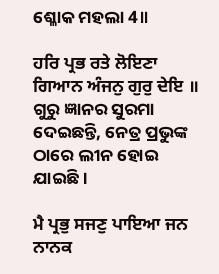ଶ୍ଳୋକ ମହଲା 4॥

ਹਰਿ ਪ੍ਰਭ ਰਤੇ ਲੋਇਣਾ ਗਿਆਨ ਅੰਜਨੁ ਗੁਰੁ ਦੇਇ ॥
ଗୁରୁ ଜ୍ଞାନର ସୁରମା ଦେଇଛନ୍ତି, ନେତ୍ର ପ୍ରଭୁଙ୍କ ଠାରେ ଲୀନ ହୋଇ ଯାଇଛି।

ਮੈ ਪ੍ਰਭੁ ਸਜਣੁ ਪਾਇਆ ਜਨ ਨਾਨਕ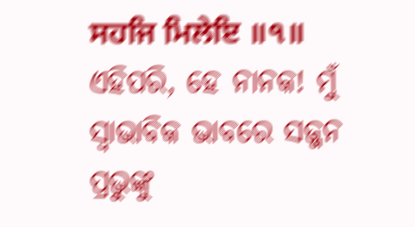ਸਹਜਿ ਮਿਲੇਇ ॥੧॥
ଏହିପରି, ହେ ନାନକ! ମୁଁ ସ୍ଵାଭାବିକ ଭାବରେ ସଜ୍ଜନ ପ୍ରଭୁଙ୍କୁ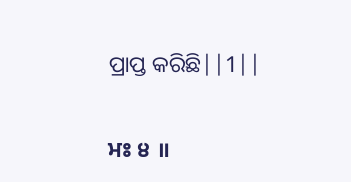ପ୍ରାପ୍ତ କରିଛି||1||

ਮਃ ੪ ॥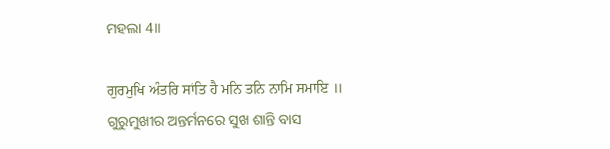ମହଲା 4॥

ਗੁਰਮੁਖਿ ਅੰਤਰਿ ਸਾਂਤਿ ਹੈ ਮਨਿ ਤਨਿ ਨਾਮਿ ਸਮਾਇ ॥
ଗୁରୁମୁଖୀର ଅନ୍ତର୍ମନରେ ସୁଖ ଶାନ୍ତି ବାସ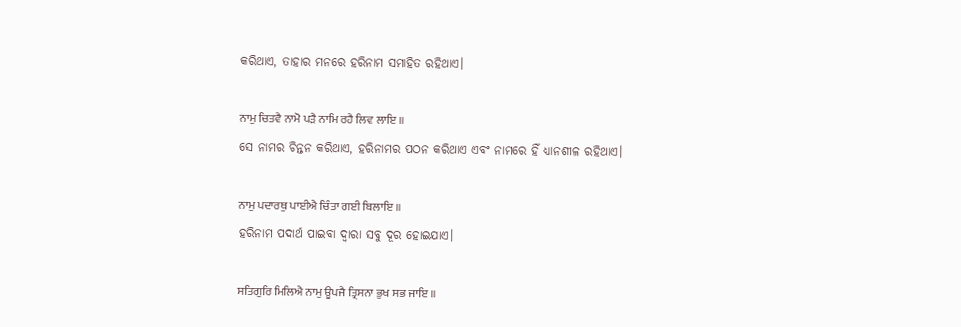କରିଥାଏ, ତାହାର ମନରେ ହରିନାମ ସମାହିତ ରହିଥାଏ।

ਨਾਮੁ ਚਿਤਵੈ ਨਾਮੋ ਪੜੈ ਨਾਮਿ ਰਹੈ ਲਿਵ ਲਾਇ ॥
ସେ ନାମର ଚିନ୍ତନ କରିଥାଏ, ହରିନାମର ପଠନ କରିଥାଏ ଏବଂ ନାମରେ ହିଁ ଧ୍ୟାନଶୀଳ ରହିଥାଏ।

ਨਾਮੁ ਪਦਾਰਥੁ ਪਾਈਐ ਚਿੰਤਾ ਗਈ ਬਿਲਾਇ ॥
ହରିନାମ ପଦାର୍ଥ ପାଇବା ଦ୍ଵାରା ସବୁ ଦୂର ହୋଇଯାଏ।

ਸਤਿਗੁਰਿ ਮਿਲਿਐ ਨਾਮੁ ਊਪਜੈ ਤ੍ਰਿਸਨਾ ਭੁਖ ਸਭ ਜਾਇ ॥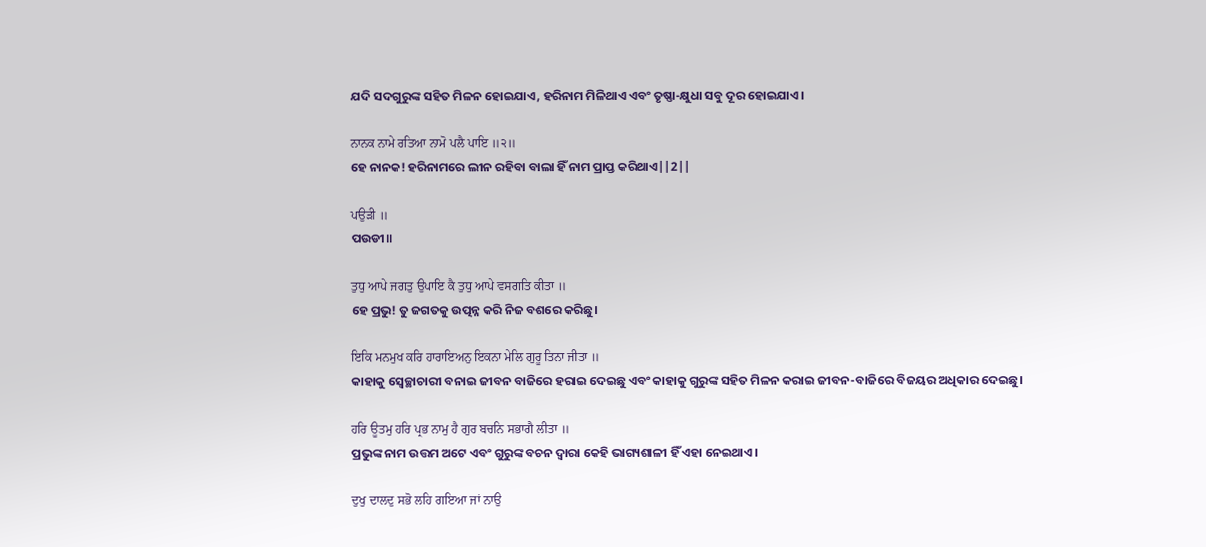ଯଦି ସଦଗୁରୁଙ୍କ ସହିତ ମିଳନ ହୋଇଯାଏ, ହରିନାମ ମିଳିଥାଏ ଏବଂ ତୃଷ୍ଣା-କ୍ଷୁଧା ସବୁ ଦୂର ହୋଇଯାଏ।

ਨਾਨਕ ਨਾਮੇ ਰਤਿਆ ਨਾਮੋ ਪਲੈ ਪਾਇ ॥੨॥
ହେ ନାନକ! ହରିନାମରେ ଲୀନ ରହିବା ବାଲା ହିଁ ନାମ ପ୍ରାପ୍ତ କରିଥାଏ||2||

ਪਉੜੀ ॥
ପଉଡୀ॥

ਤੁਧੁ ਆਪੇ ਜਗਤੁ ਉਪਾਇ ਕੈ ਤੁਧੁ ਆਪੇ ਵਸਗਤਿ ਕੀਤਾ ॥
ହେ ପ୍ରଭୁ! ତୁ ଜଗତକୁ ଉତ୍ପନ୍ନ କରି ନିଜ ବଶରେ କରିଛୁ।

ਇਕਿ ਮਨਮੁਖ ਕਰਿ ਹਾਰਾਇਅਨੁ ਇਕਨਾ ਮੇਲਿ ਗੁਰੂ ਤਿਨਾ ਜੀਤਾ ॥
କାହାକୁ ସ୍ଵେଚ୍ଛାଚାରୀ ବନାଇ ଜୀବନ ବାଜିରେ ହରାଇ ଦେଇଛୁ ଏବଂ କାହାକୁ ଗୁରୁଙ୍କ ସହିତ ମିଳନ କରାଇ ଜୀବନ-ବାଜିରେ ବିଜୟର ଅଧିକାର ଦେଇଛୁ।

ਹਰਿ ਊਤਮੁ ਹਰਿ ਪ੍ਰਭ ਨਾਮੁ ਹੈ ਗੁਰ ਬਚਨਿ ਸਭਾਗੈ ਲੀਤਾ ॥
ପ୍ରଭୁଙ୍କ ନାମ ଉତ୍ତମ ଅଟେ ଏବଂ ଗୁରୁଙ୍କ ବଚନ ଦ୍ଵାରା କେହି ଭାଗ୍ୟଶାଳୀ ହିଁ ଏହା ନେଇଥାଏ।

ਦੁਖੁ ਦਾਲਦੁ ਸਭੋ ਲਹਿ ਗਇਆ ਜਾਂ ਨਾਉ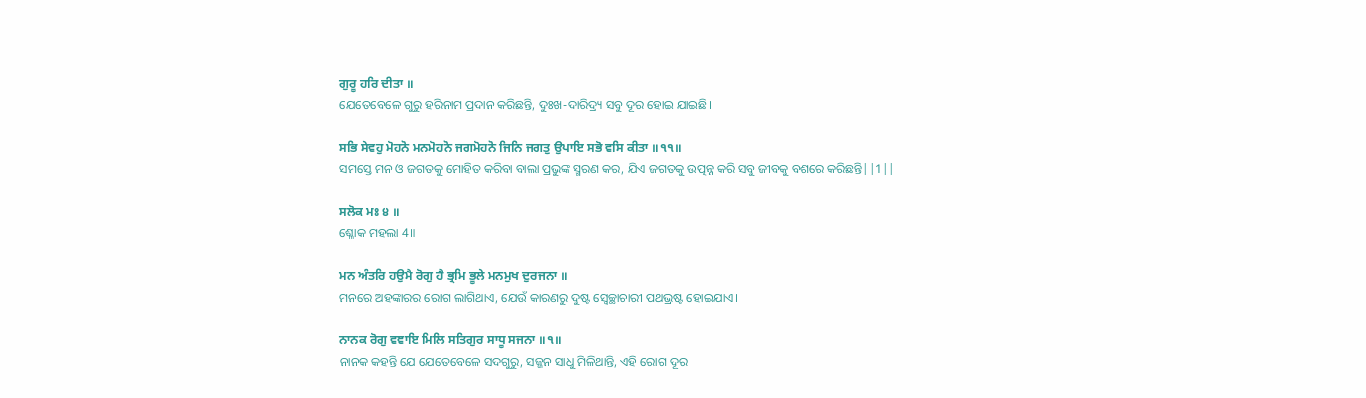ਗੁਰੂ ਹਰਿ ਦੀਤਾ ॥
ଯେତେବେଳେ ଗୁରୁ ହରିନାମ ପ୍ରଦାନ କରିଛନ୍ତି, ଦୁଃଖ-ଦାରିଦ୍ର୍ୟ ସବୁ ଦୂର ହୋଇ ଯାଇଛି।

ਸਭਿ ਸੇਵਹੁ ਮੋਹਨੋ ਮਨਮੋਹਨੋ ਜਗਮੋਹਨੋ ਜਿਨਿ ਜਗਤੁ ਉਪਾਇ ਸਭੋ ਵਸਿ ਕੀਤਾ ॥੧੧॥
ସମସ୍ତେ ମନ ଓ ଜଗତକୁ ମୋହିତ କରିବା ବାଲା ପ୍ରଭୁଙ୍କ ସ୍ମରଣ କର, ଯିଏ ଜଗତକୁ ଉତ୍ପନ୍ନ କରି ସବୁ ଜୀବକୁ ବଶରେ କରିଛନ୍ତି||1||

ਸਲੋਕ ਮਃ ੪ ॥
ଶ୍ଳୋକ ମହଲା 4॥

ਮਨ ਅੰਤਰਿ ਹਉਮੈ ਰੋਗੁ ਹੈ ਭ੍ਰਮਿ ਭੂਲੇ ਮਨਮੁਖ ਦੁਰਜਨਾ ॥
ମନରେ ଅହଙ୍କାରର ରୋଗ ଲାଗିଥାଏ, ଯେଉଁ କାରଣରୁ ଦୁଷ୍ଟ ସ୍ଵେଚ୍ଛାଚାରୀ ପଥଭ୍ରଷ୍ଟ ହୋଇଯାଏ।

ਨਾਨਕ ਰੋਗੁ ਵਞਾਇ ਮਿਲਿ ਸਤਿਗੁਰ ਸਾਧੂ ਸਜਨਾ ॥੧॥
ନାନକ କହନ୍ତି ଯେ ଯେତେବେଳେ ସଦଗୁରୁ, ସଜ୍ଜନ ସାଧୁ ମିଳିଥାନ୍ତି, ଏହି ରୋଗ ଦୂର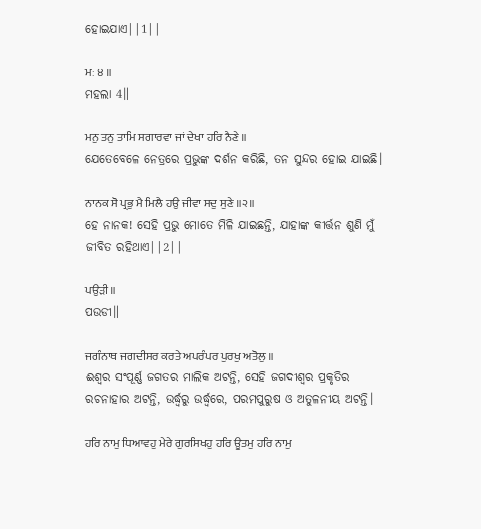ହୋଇଯାଏ||1||

ਮਃ ੪ ॥
ମହଲା 4॥

ਮਨੁ ਤਨੁ ਤਾਮਿ ਸਗਾਰਵਾ ਜਾਂ ਦੇਖਾ ਹਰਿ ਨੈਣੇ ॥
ଯେତେବେଳେ ନେତ୍ରରେ ପ୍ରଭୁଙ୍କ ଦର୍ଶନ କରିଛି, ତନ ସୁନ୍ଦର ହୋଇ ଯାଇଛି।

ਨਾਨਕ ਸੋ ਪ੍ਰਭੁ ਮੈ ਮਿਲੈ ਹਉ ਜੀਵਾ ਸਦੁ ਸੁਣੇ ॥੨॥
ହେ ନାନକ! ସେହି ପ୍ରଭୁ ମୋତେ ମିଳି ଯାଇଛନ୍ତି, ଯାହାଙ୍କ କୀର୍ତ୍ତନ ଶୁଣି ମୁଁ ଜୀବିତ ରହିଥାଏ||2||

ਪਉੜੀ ॥
ପଉଡୀ॥

ਜਗੰਨਾਥ ਜਗਦੀਸਰ ਕਰਤੇ ਅਪਰੰਪਰ ਪੁਰਖੁ ਅਤੋਲੁ ॥
ଈଶ୍ଵର ସଂପୂର୍ଣ୍ଣ ଜଗତର ମାଲିକ ଅଟନ୍ତି, ସେହି ଜଗଦୀଶ୍ଵର ପ୍ରକୃତିର ରଚନାହାର ଅଟନ୍ତି, ଉର୍ଦ୍ଧ୍ଵରୁ ଉର୍ଦ୍ଧ୍ଵରେ, ପରମପୁରୁଷ ଓ ଅତୁଳନୀୟ ଅଟନ୍ତି।

ਹਰਿ ਨਾਮੁ ਧਿਆਵਹੁ ਮੇਰੇ ਗੁਰਸਿਖਹੁ ਹਰਿ ਊਤਮੁ ਹਰਿ ਨਾਮੁ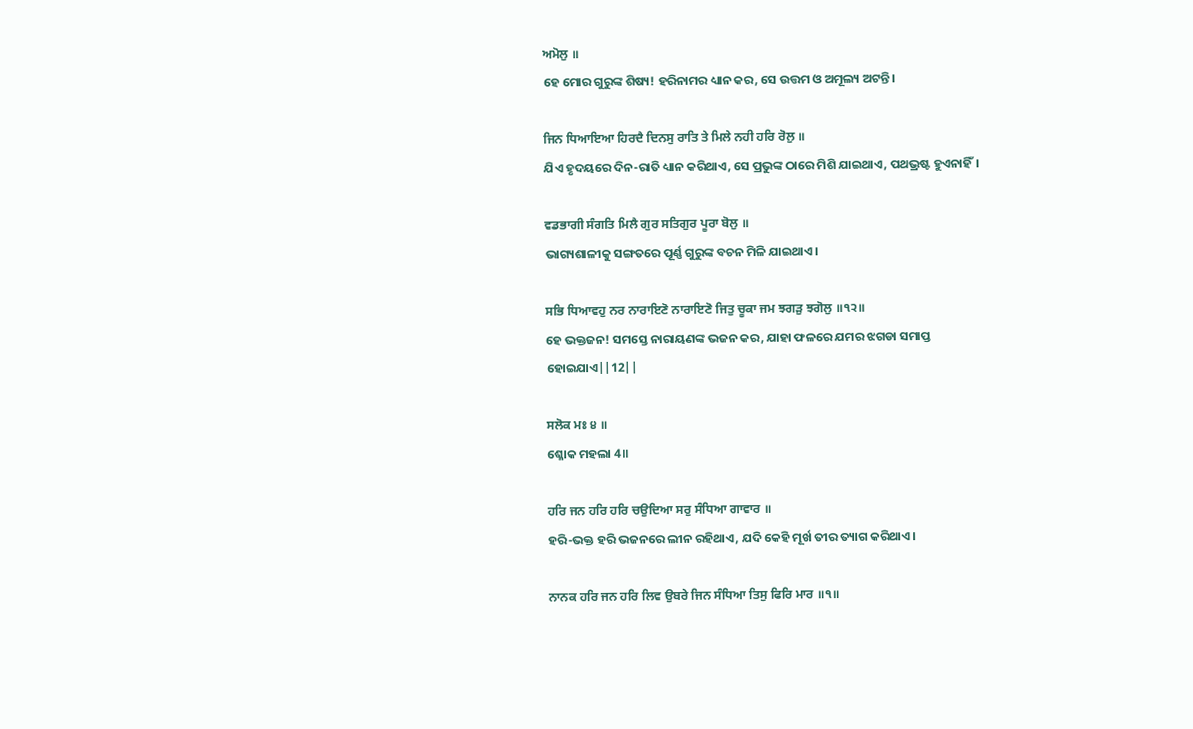ਅਮੋਲੁ ॥
ହେ ମୋର ଗୁରୁଙ୍କ ଶିଷ୍ୟ! ହରିନାମର ଧ୍ୟାନ କର, ସେ ଉତ୍ତମ ଓ ଅମୂଲ୍ୟ ଅଟନ୍ତି।

ਜਿਨ ਧਿਆਇਆ ਹਿਰਦੈ ਦਿਨਸੁ ਰਾਤਿ ਤੇ ਮਿਲੇ ਨਹੀ ਹਰਿ ਰੋਲੁ ॥
ଯିଏ ହୃଦୟରେ ଦିନ-ରାତି ଧ୍ୟାନ କରିଥାଏ, ସେ ପ୍ରଭୁଙ୍କ ଠାରେ ମିଶି ଯାଇଥାଏ, ପଥଭ୍ରଷ୍ଟ ହୁଏନାହିଁ।

ਵਡਭਾਗੀ ਸੰਗਤਿ ਮਿਲੈ ਗੁਰ ਸਤਿਗੁਰ ਪੂਰਾ ਬੋਲੁ ॥
ଭାଗ୍ୟଶାଳୀକୁ ସଙ୍ଗତରେ ପୂର୍ଣ୍ଣ ଗୁରୁଙ୍କ ବଚନ ମିଳି ଯାଇଥାଏ।

ਸਭਿ ਧਿਆਵਹੁ ਨਰ ਨਾਰਾਇਣੋ ਨਾਰਾਇਣੋ ਜਿਤੁ ਚੂਕਾ ਜਮ ਝਗੜੁ ਝਗੋਲੁ ॥੧੨॥
ହେ ଭକ୍ତଜନ! ସମସ୍ତେ ନାରାୟଣଙ୍କ ଭଜନ କର, ଯାହା ଫଳରେ ଯମର ଝଗଡା ସମାପ୍ତ ହୋଇଯାଏ||12||

ਸਲੋਕ ਮਃ ੪ ॥
ଶ୍ଳୋକ ମହଲା 4॥

ਹਰਿ ਜਨ ਹਰਿ ਹਰਿ ਚਉਦਿਆ ਸਰੁ ਸੰਧਿਆ ਗਾਵਾਰ ॥
ହରି-ଭକ୍ତ ହରି ଭଜନରେ ଲୀନ ରହିଥାଏ, ଯଦି କେହି ମୂର୍ଖ ତୀର ତ୍ୟାଗ କରିଥାଏ।

ਨਾਨਕ ਹਰਿ ਜਨ ਹਰਿ ਲਿਵ ਉਬਰੇ ਜਿਨ ਸੰਧਿਆ ਤਿਸੁ ਫਿਰਿ ਮਾਰ ॥੧॥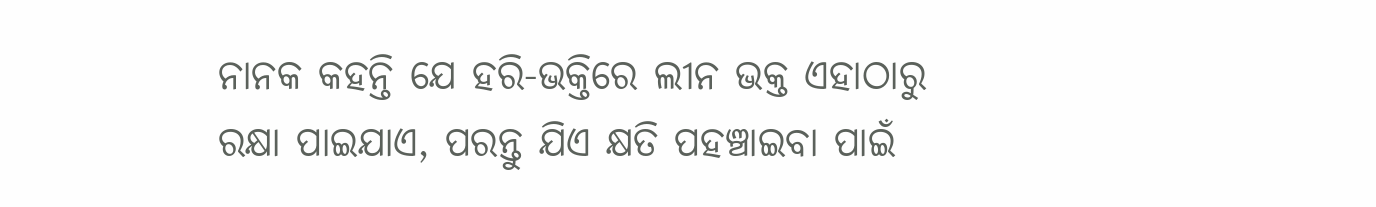ନାନକ କହନ୍ତି ଯେ ହରି-ଭକ୍ତିରେ ଲୀନ ଭକ୍ତ ଏହାଠାରୁ ରକ୍ଷା ପାଇଯାଏ, ପରନ୍ତୁ ଯିଏ କ୍ଷତି ପହଞ୍ଚାଇବା ପାଇଁ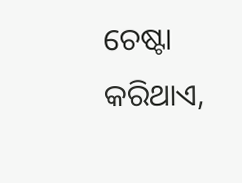ଚେଷ୍ଟା କରିଥାଏ,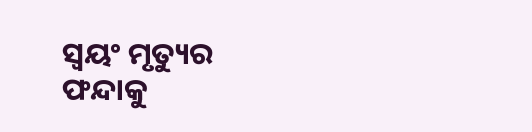ସ୍ଵୟଂ ମୃତ୍ୟୁର ଫନ୍ଦାକୁ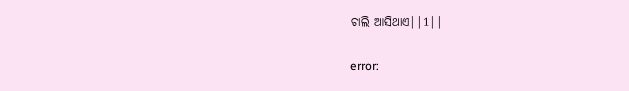ଚାଲି ଆସିଥାଏ||1||

error: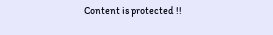Content is protected !!